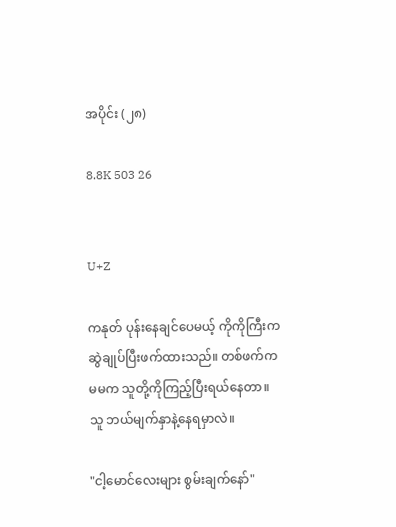အပိုင်း (၂၈)

8.8K 503 26


U+Z

ကနုတ် ပုန်းနေချင်ပေမယ့် ကိုကိုကြီးကဆွဲချုပ်ပြီးဖက်ထားသည်။ တစ်ဖက်က မမက သူတို့ကိုကြည့်ပြီးရယ်နေတာ။ သူ ဘယ်မျက်နှာနဲ့နေရမှာလဲ။

"ငါ့မောင်လေးများ စွမ်းချက်နော်"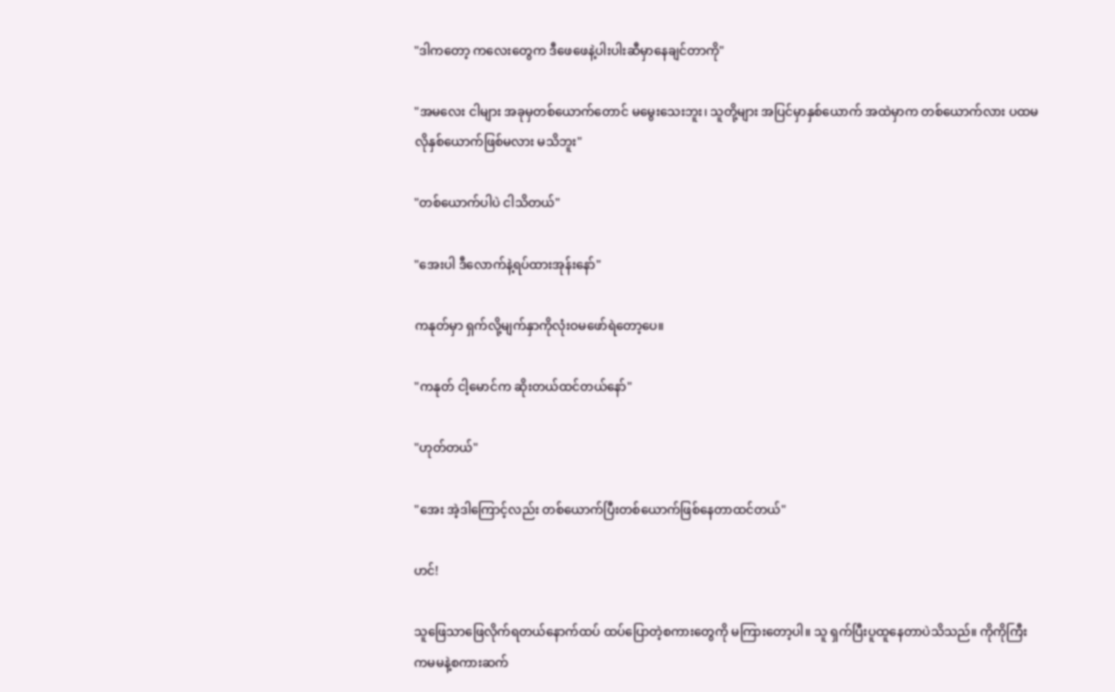"ဒါကတော့ ကလေးတွေက ဒီဖေဖေနဲ့ပါးပါးဆီမှာနေချင်တာကို"

"အမလေး ငါများ အခုမှတစ်ယောက်တောင် မမွေးသေးဘူး၊ သူတို့များ အပြင်မှာနှစ်ယောက် အထဲမှာက တစ်ယောက်လား ပထမလိုနှစ်ယောက်ဖြစ်မလား မသိဘူး"

"တစ်ယောက်ပါပဲ ငါသိတယ်"

"အေးပါ ဒီလောက်နဲ့ရပ်ထားအုန်းနော်"

ကနုတ်မှာ ရှက်လို့မျက်နှာကိုလုံးဝမဖော်ရဲတော့ပေ။

"ကနုတ် ငါ့မောင်က ဆိုးတယ်ထင်တယ်နော်"

"ဟုတ်တယ်"

"အေး အဲ့ဒါကြောင့်လည်း တစ်ယောက်ပြီးတစ်ယောက်ဖြစ်နေတာထင်တယ်"

ဟင်!

သူဖြေသာဖြေလိုက်ရတယ်နောက်ထပ် ထပ်ပြောတဲ့စကားတွေကို မကြားတော့ပါ။ သူ ရှက်ပြီးပူထူနေတာပဲသိသည်။ ကိုကိုကြီးကမမနဲ့စကားဆက်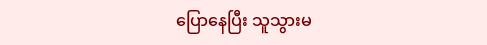ပြောနေပြီး သူသွားမ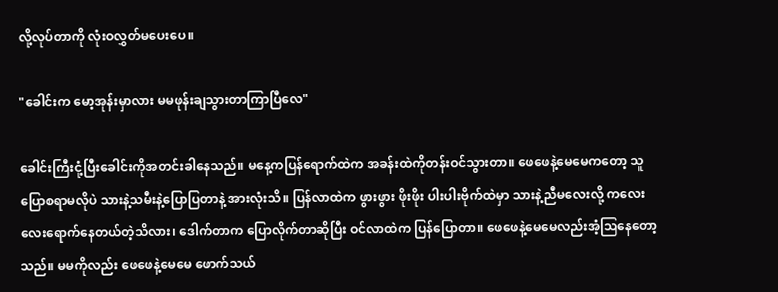လို့လုပ်တာကို လုံးဝလွှတ်မပေးပေ။

"ခေါင်းက မော့အုန်းမှာလား မမဖုန်းချသွားတာကြာပြီလေ"

ခေါင်းကြီးငုံ့ပြီးခေါင်းကိုအတင်းခါနေသည်။ မနေ့ကပြန်ရောက်ထဲက အခန်းထဲကိုတန်းဝင်သွားတာ။ ဖေဖေနဲ့မေမေကတော့ သူပြောစရာမလိုပဲ သားနဲ့သမီးနဲ့ပြောပြတာနဲ့ အားလုံးသိ။ ပြန်လာထဲက ဖွားဖွား ဖိုးဖိုး ပါးပါးဗိုက်ထဲမှာ သားနဲ့ညီမလေးလို့ ကလေးလေးရောက်နေတယ်တဲ့သိလား၊ ဒေါက်တာက ပြောလိုက်တာဆိုပြီး ဝင်လာထဲက ပြန်ပြောတာ။ ဖေဖေနဲ့မေမေလည်းအံ့ဩနေတော့သည်။ မမကိုလည်း ဖေဖေနဲ့မေမေ ဖောက်သယ်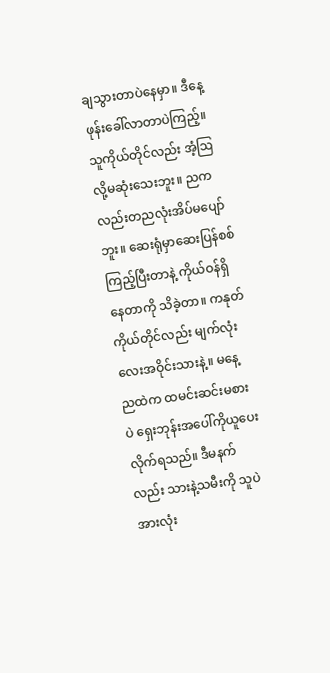ချသွားတာပဲနေမှာ။ ဒီနေ့ ဖုန်းခေါ်လာတာပဲကြည့်။ သူကိုယ်တိုင်လည်း အံ့ဩလို့မဆုံးသေးဘူး။ ညကလည်းတညလုံးအိပ်မပျော်ဘူး။ ဆေးရုံမှာဆေးပြန်စစ်ကြည့်ပြီးတာနဲ့ ကိုယ်ဝန်ရှိနေတာကို သိခဲ့တာ။ ကနုတ်ကိုယ်တိုင်လည်း မျက်လုံးလေးအဝိုင်းသားနဲ့။ မနေ့ညထဲက ထမင်းဆင်းမစားပဲ ရှေးဘုန်းအပေါ်ကိုယူပေးလိုက်ရသည်။ ဒီမနက်လည်း သားနဲ့သမီးကို သူပဲအားလုံး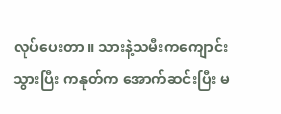လုပ်ပေးတာ။ သားနဲ့သမီးကကျောင်းသွားပြီး ကနုတ်က အောက်ဆင်းပြီး မ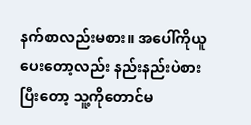နက်စာလည်းမစား။ အပေါ်ကိုယူပေးတော့လည်း နည်းနည်းပဲစားပြီးတော့ သူ့ကိုတောင်မ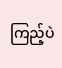ကြည့်ပဲ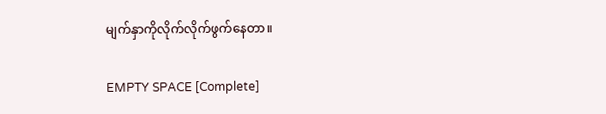မျက်နှာကိုလိုက်လိုက်ဖွက်နေတာ။

EMPTY SPACE [Complete]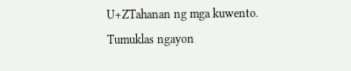U+ZTahanan ng mga kuwento. Tumuklas ngayon